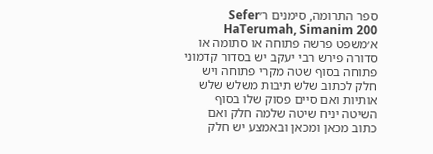ספר התרומה, סימנים ר׳Sefer HaTerumah, Simanim 200
א׳משפט פרשה פתוחה או סתומה או סדורה פירש רבי יעקב יש בסדור קדמוני פתוחה בסוף שטה מקרי פתוחה ויש חלק לכתוב שלש תיבות משלש שלש אותיות ואם סיים פסוק שלו בסוף השיטה יניח שיטה שלמה חלק ואם כתוב מכאן ומכאן ובאמצע יש חלק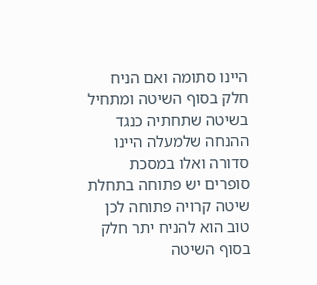היינו סתומה ואם הניח חלק בסוף השיטה ומתחיל בשיטה שתחתיה כנגד ההנחה שלמעלה היינו סדורה ואלו במסכת סופרים יש פתוחה בתחלת שיטה קרויה פתוחה לכן טוב הוא להניח יתר חלק בסוף השיטה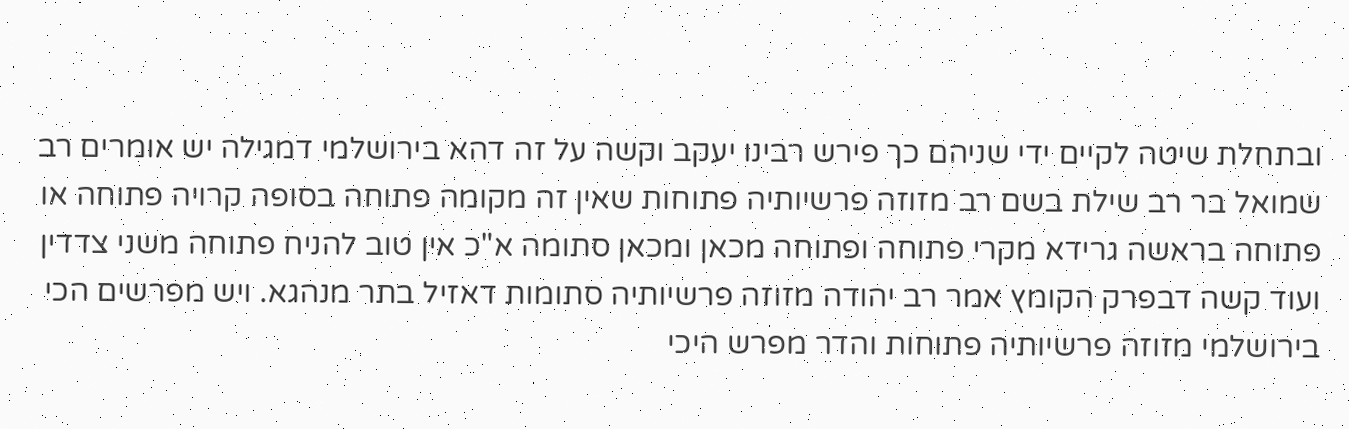ובתחלת שיטה לקיים ידי שניהם כך פירש רבינו יעקב וקשה על זה דהא בירושלמי דמגילה יש אומרים רב שמואל בר רב שילת בשם רב מזוזה פרשיותיה פתוחות שאין זה מקומה פתוחה בסופה קרויה פתוחה או פתוחה בראשה גרידא מקרי פתוחה ופתוחה מכאן ומכאן סתומה א"כ אין טוב להניח פתוחה משני צדדין ועוד קשה דבפרק הקומץ אמר רב יהודה מזוזה פרשיותיה סתומות דאזיל בתר מנהגא. ויש מפרשים הכי בירושלמי מזוזה פרשיותיה פתוחות והדר מפרש היכי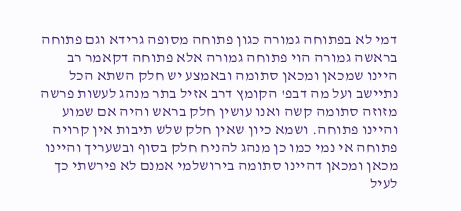דמי לא בפתוחה גמורה כגון פתוחה מסופה גרידא וגם פתוחה בראשה גמורה הוי פתוחה גמורה אלא פתוחה דקאמר רב היינו שמכאן ומכאן סתומה ובאמצע יש חלק השתא הכל נתיישב ועל מה דבפ' הקומץ דרב אזיל בתר מנהג לעשות פרשה מזוזה סתומה קשה ואנו עושין חלק בראש והיה אם שמוע והיינו פתוחה. ושמא כיון שאין חלק שלש תיבות אין קרויה פתוחה אי נמי כמו כן מנהג להניח חלק בסוף ובשעריך והיינו מכאן ומכאן דהיינו סתומה בירושלמי אמנם לא פירשתי כך לעיל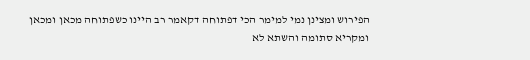הפירוש ומצינן נמי למימר הכי דפתוחה דקאמר רב היינו כשפתוחה מכאן ומכאן ומקריא סתומה והשתא לא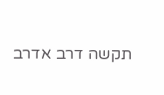תקשה דרב אדרב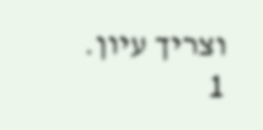וצריך עיון.
1